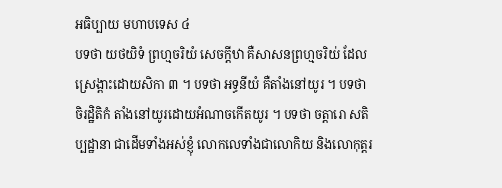អធិប្បាយ មហាបទេស ៤
បទថា យថយិទំ ព្រហ្មចរិយំ សេចក្តីឋា គឺសាសនព្រហ្មចរិយ់ ដែល ស្រេង្ពាះដោយសិកា ៣ ។ បទថា អទ្ធនីយំ គឺតាំងនៅយូរ ។ បទថា ចិរដ្ឋិតិកំ តាំងនៅយូរដោយអំណាចកើតយូរ ។ បទថា ចត្តារោ សតិប្បដ្ឋានា ជាដើមទាំងអស់ខ្ញុំ លោកលេទាំងជាលោកិយ និងលោកុត្តរ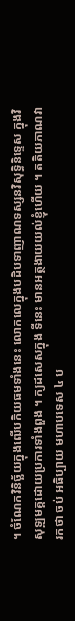។ ចំណែកវិនិច្ឆ័យក្នុងឍើបកិយធមទាំងនេះ លោកលេក្នុងបដិបទាញាណទស្សនវិសុទ្ធិនិទ្ទេស ក្នុងវិសុទ្ឍមគ្គដោយប្រការទាំងពួង ។ ក្យដសេសក្នុង ទីនេះ មានអត្ថងាយយល់ខ្ញុំហើយ ។ តតិយភាណវារកថា ចប់ អធិប្បាយ មហាបទេស ៤ ប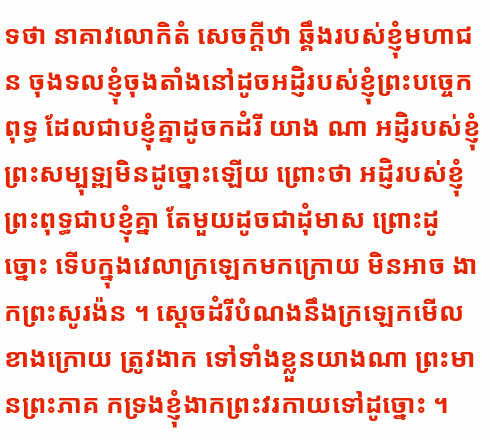ទថា នាគាវលោកិតំ សេចក្តីឋា ឆ្គឹងរបស់ខ្ញុំមហាជន ចុងទលខ្ញុំចុងតាំងនៅដូចអដ្ញិរបស់ខ្ញុំព្រះបច្ចេកពុទ្ធ ដែលជាបខ្ញុំគ្នាដូចកដំរី យាង ណា អដ្ញិរបស់ខ្ញុំព្រះសម្បុទ្ឍមិនដូច្នោះឡើយ ព្រោះថា អដ្ញិរបស់ខ្ញុំព្រះពុទ្ធជាបខ្ញុំគ្នា តែមួយដូចជាដុំមាស ព្រោះដូច្នោះ ទើបក្នុងវេលាក្រឡេកមកក្រោយ មិនអាច ងាកព្រះសូរង៉ន ។ ស្តេចដំរីបំណងនឹងក្រឡេកមើលខាងក្រោយ ត្រូវងាក ទៅទាំងខ្លួនយាងណា ព្រះមានព្រះភាគ កទ្រងខ្ញុំងាកព្រះវរកាយទៅដូច្នោះ ។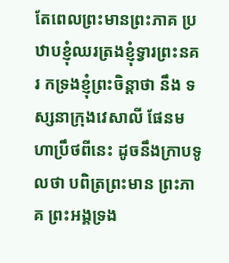តែពេលព្រះមានព្រះភាគ ប្រឋាបខ្ញុំឈរត្រងខ្ញុំទ្វារព្រះនគរ កទ្រងខ្ញុំព្រះចិន្តាថា នឹង ទស្សនាក្រុងវេសាលី ផែនមហាប្រឹថពីនេះ ដូចនឹងក្រាបទូលថា បពិត្រព្រះមាន ព្រះភាគ ព្រះអង្គទ្រង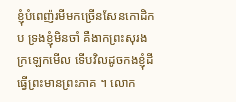ខ្ញុំបំពេញ៉រមីមកច្រើនសែនកោដិកប ទ្រងខ្ញុំមិនចាំ គឺងាកព្រះសុរងក្រឡេកមើល ទើបវិលដូចកងខ្ញុំដី ធ្វើព្រះមានព្រះភាគ ។ លោក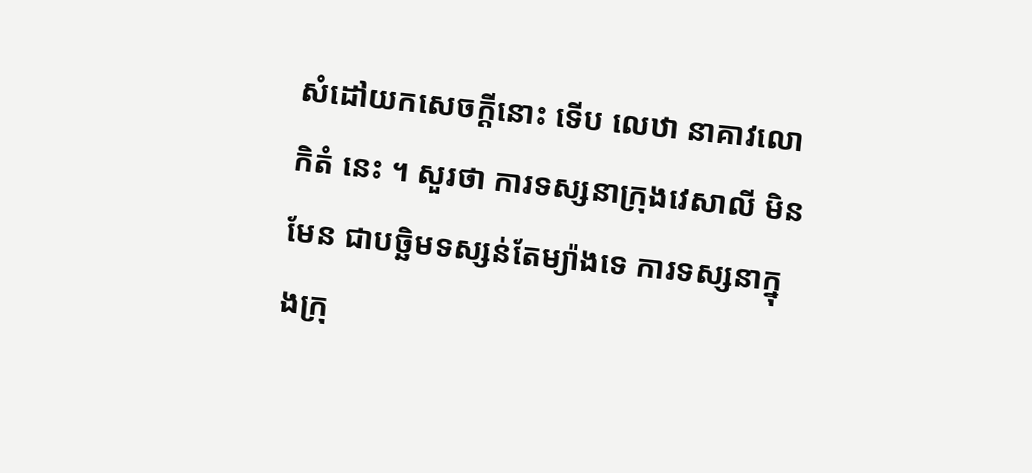សំដៅយកសេចក្តីនោះ ទើប លេឋា នាគាវលោកិតំ នេះ ។ សួរថា ការទស្សនាក្រុងវេសាលី មិនមែន ជាបច្ឆិមទស្សន់តែម្យ៉ាងទេ ការទស្សនាក្នុងក្រុ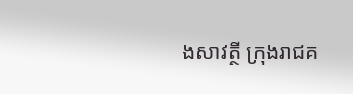ងសាវត្ថី ក្រុងរាជគ